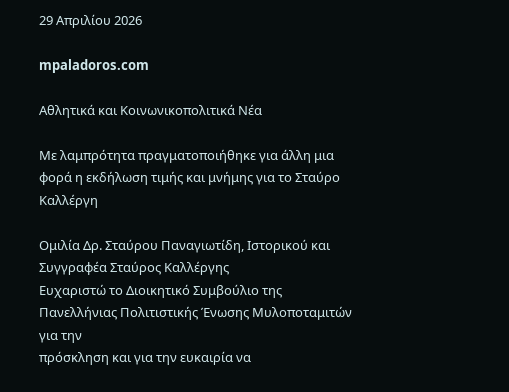29 Απριλίου 2026

mpaladoros.com

Αθλητικά και Κοινωνικοπολιτικά Νέα

Με λαμπρότητα πραγματοποιήθηκε για άλλη μια φορά η εκδήλωση τιμής και μνήμης για το Σταύρο Καλλέργη

Ομιλία Δρ. Σταύρου Παναγιωτίδη, Ιστορικού και Συγγραφέα Σταύρος Καλλέργης
Ευχαριστώ το Διοικητικό Συμβούλιο της Πανελλήνιας Πολιτιστικής Ένωσης Μυλοποταμιτών για την
πρόσκληση και για την ευκαιρία να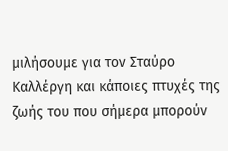μιλήσουμε για τον Σταύρο Καλλέργη και κάποιες πτυχές της
ζωής του που σήμερα μπορούν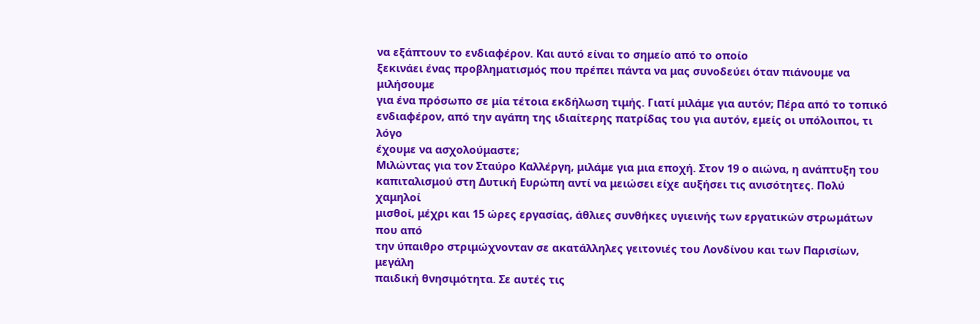να εξάπτουν το ενδιαφέρον. Και αυτό είναι το σημείο από το οποίο
ξεκινάει ένας προβληματισμός που πρέπει πάντα να μας συνοδεύει όταν πιάνουμε να μιλήσουμε
για ένα πρόσωπο σε μία τέτοια εκδήλωση τιμής. Γιατί μιλάμε για αυτόν; Πέρα από το τοπικό
ενδιαφέρον, από την αγάπη της ιδιαίτερης πατρίδας του για αυτόν, εμείς οι υπόλοιποι, τι λόγο
έχουμε να ασχολούμαστε;
Μιλώντας για τον Σταύρο Καλλέργη, μιλάμε για μια εποχή. Στον 19 ο αιώνα, η ανάπτυξη του
καπιταλισμού στη Δυτική Ευρώπη αντί να μειώσει είχε αυξήσει τις ανισότητες. Πολύ χαμηλοί
μισθοί, μέχρι και 15 ώρες εργασίας, άθλιες συνθήκες υγιεινής των εργατικών στρωμάτων που από
την ύπαιθρο στριμώχνονταν σε ακατάλληλες γειτονιές του Λονδίνου και των Παρισίων, μεγάλη
παιδική θνησιμότητα. Σε αυτές τις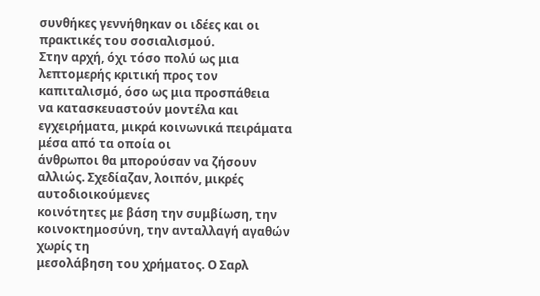συνθήκες γεννήθηκαν οι ιδέες και οι πρακτικές του σοσιαλισμού.
Στην αρχή, όχι τόσο πολύ ως μια λεπτομερής κριτική προς τον καπιταλισμό, όσο ως μια προσπάθεια
να κατασκευαστούν μοντέλα και εγχειρήματα, μικρά κοινωνικά πειράματα μέσα από τα οποία οι
άνθρωποι θα μπορούσαν να ζήσουν αλλιώς. Σχεδίαζαν, λοιπόν, μικρές αυτοδιοικούμενες
κοινότητες με βάση την συμβίωση, την κοινοκτημοσύνη, την ανταλλαγή αγαθών χωρίς τη
μεσολάβηση του χρήματος. Ο Σαρλ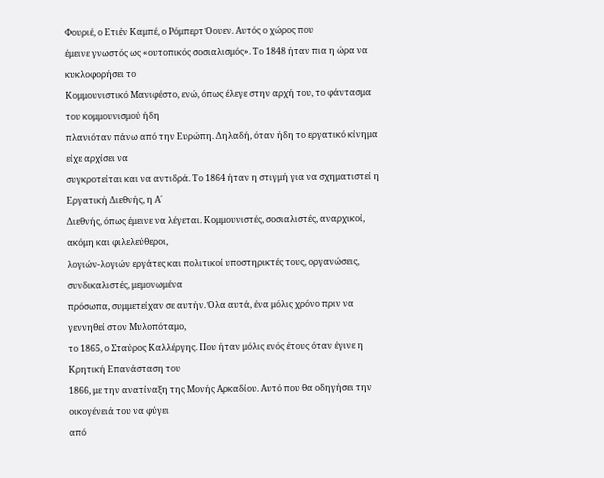Φουριέ, ο Ετιέν Καμπέ, ο Ρόμπερτ Όουεν. Αυτός ο χώρος που
έμεινε γνωστός ως «ουτοπικός σοσιαλισμός». Το 1848 ήταν πια η ώρα να κυκλοφορήσει το
Κομμουνιστικό Μανιφέστο, ενώ, όπως έλεγε στην αρχή του, το φάντασμα του κομμουνισμού ήδη
πλανιόταν πάνω από την Ευρώπη. Δηλαδή, όταν ήδη το εργατικό κίνημα είχε αρχίσει να
συγκροτείται και να αντιδρά. Το 1864 ήταν η στιγμή για να σχηματιστεί η Εργατική Διεθνής, η Α΄
Διεθνής, όπως έμεινε να λέγεται. Κομμουνιστές, σοσιαλιστές, αναρχικοί, ακόμη και φιλελεύθεροι,
λογιών-λογιών εργάτες και πολιτικοί υποστηρικτές τους, οργανώσεις, συνδικαλιστές, μεμονωμένα
πρόσωπα, συμμετείχαν σε αυτήν. Όλα αυτά, ένα μόλις χρόνο πριν να γεννηθεί στον Μυλοπόταμο,
το 1865, ο Σταύρος Καλλέργης. Που ήταν μόλις ενός έτους όταν έγινε η Κρητική Επανάσταση του
1866, με την ανατίναξη της Μονής Αρκαδίου. Αυτό που θα οδηγήσει την οικογένειά του να φύγει
από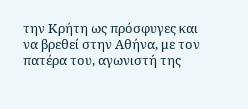την Κρήτη ως πρόσφυγες και να βρεθεί στην Αθήνα, με τον πατέρα του, αγωνιστή της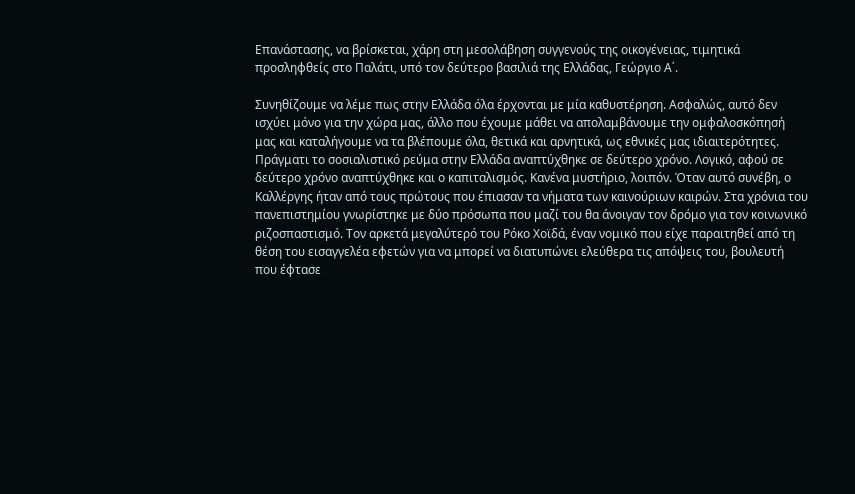Επανάστασης, να βρίσκεται, χάρη στη μεσολάβηση συγγενούς της οικογένειας, τιμητικά
προσληφθείς στο Παλάτι, υπό τον δεύτερο βασιλιά της Ελλάδας, Γεώργιο Α΄.

Συνηθίζουμε να λέμε πως στην Ελλάδα όλα έρχονται με μία καθυστέρηση. Ασφαλώς, αυτό δεν
ισχύει μόνο για την χώρα μας, άλλο που έχουμε μάθει να απολαμβάνουμε την ομφαλοσκόπησή
μας και καταλήγουμε να τα βλέπουμε όλα, θετικά και αρνητικά, ως εθνικές μας ιδιαιτερότητες.
Πράγματι το σοσιαλιστικό ρεύμα στην Ελλάδα αναπτύχθηκε σε δεύτερο χρόνο. Λογικό, αφού σε
δεύτερο χρόνο αναπτύχθηκε και ο καπιταλισμός. Κανένα μυστήριο, λοιπόν. Όταν αυτό συνέβη, ο
Καλλέργης ήταν από τους πρώτους που έπιασαν τα νήματα των καινούριων καιρών. Στα χρόνια του
πανεπιστημίου γνωρίστηκε με δύο πρόσωπα που μαζί του θα άνοιγαν τον δρόμο για τον κοινωνικό
ριζοσπαστισμό. Τον αρκετά μεγαλύτερό του Ρόκο Χοϊδά, έναν νομικό που είχε παραιτηθεί από τη
θέση του εισαγγελέα εφετών για να μπορεί να διατυπώνει ελεύθερα τις απόψεις του, βουλευτή
που έφτασε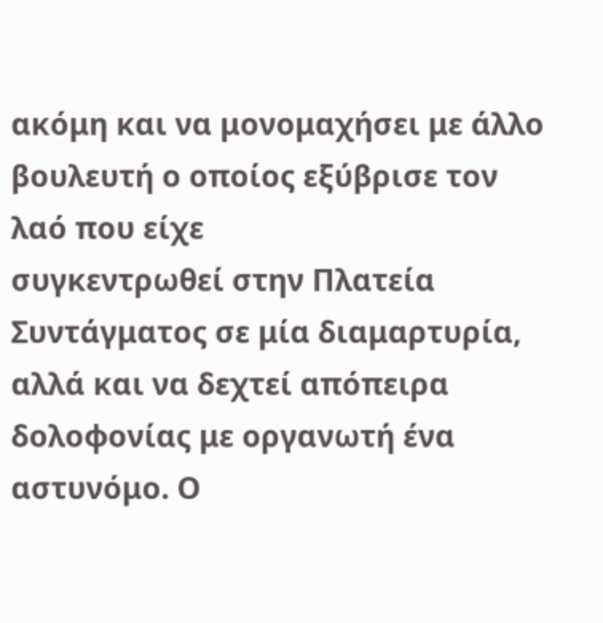ακόμη και να μονομαχήσει με άλλο βουλευτή ο οποίος εξύβρισε τον λαό που είχε
συγκεντρωθεί στην Πλατεία Συντάγματος σε μία διαμαρτυρία, αλλά και να δεχτεί απόπειρα
δολοφονίας με οργανωτή ένα αστυνόμο. Ο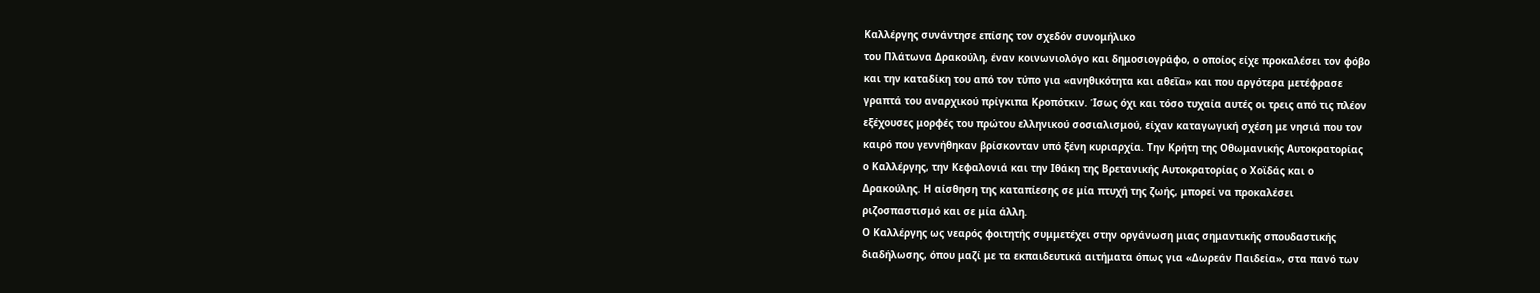Καλλέργης συνάντησε επίσης τον σχεδόν συνομήλικο
του Πλάτωνα Δρακούλη, έναν κοινωνιολόγο και δημοσιογράφο, ο οποίος είχε προκαλέσει τον φόβο
και την καταδίκη του από τον τύπο για «ανηθικότητα και αθεΐα» και που αργότερα μετέφρασε
γραπτά του αναρχικού πρίγκιπα Κροπότκιν. Ίσως όχι και τόσο τυχαία αυτές οι τρεις από τις πλέον
εξέχουσες μορφές του πρώτου ελληνικού σοσιαλισμού, είχαν καταγωγική σχέση με νησιά που τον
καιρό που γεννήθηκαν βρίσκονταν υπό ξένη κυριαρχία. Την Κρήτη της Οθωμανικής Αυτοκρατορίας
ο Καλλέργης, την Κεφαλονιά και την Ιθάκη της Βρετανικής Αυτοκρατορίας ο Χοϊδάς και ο
Δρακούλης. Η αίσθηση της καταπίεσης σε μία πτυχή της ζωής, μπορεί να προκαλέσει
ριζοσπαστισμό και σε μία άλλη.
Ο Καλλέργης ως νεαρός φοιτητής συμμετέχει στην οργάνωση μιας σημαντικής σπουδαστικής
διαδήλωσης, όπου μαζί με τα εκπαιδευτικά αιτήματα όπως για «Δωρεάν Παιδεία», στα πανό των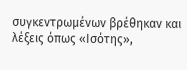συγκεντρωμένων βρέθηκαν και λέξεις όπως «Ισότης»,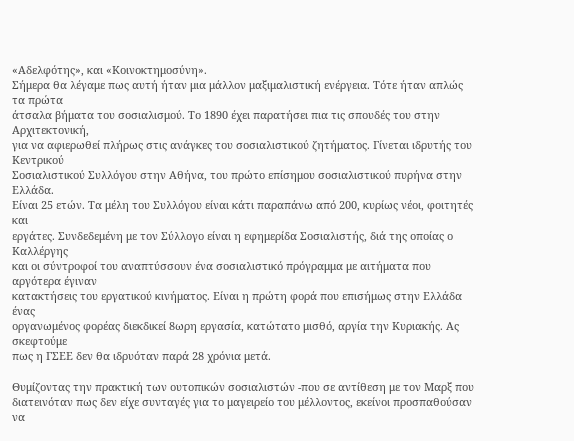«Αδελφότης», και «Κοινοκτημοσύνη».
Σήμερα θα λέγαμε πως αυτή ήταν μια μάλλον μαξιμαλιστική ενέργεια. Τότε ήταν απλώς τα πρώτα
άτσαλα βήματα του σοσιαλισμού. Το 1890 έχει παρατήσει πια τις σπουδές του στην Αρχιτεκτονική,
για να αφιερωθεί πλήρως στις ανάγκες του σοσιαλιστικού ζητήματος. Γίνεται ιδρυτής του Κεντρικού
Σοσιαλιστικού Συλλόγου στην Αθήνα, του πρώτο επίσημου σοσιαλιστικού πυρήνα στην Ελλάδα.
Είναι 25 ετών. Τα μέλη του Συλλόγου είναι κάτι παραπάνω από 200, κυρίως νέοι, φοιτητές και
εργάτες. Συνδεδεμένη με τον Σύλλογο είναι η εφημερίδα Σοσιαλιστής, διά της οποίας ο Καλλέργης
και οι σύντροφοί του αναπτύσσουν ένα σοσιαλιστικό πρόγραμμα με αιτήματα που αργότερα έγιναν
κατακτήσεις του εργατικού κινήματος. Είναι η πρώτη φορά που επισήμως στην Ελλάδα ένας
οργανωμένος φορέας διεκδικεί 8ωρη εργασία, κατώτατο μισθό, αργία την Κυριακής. Ας σκεφτούμε
πως η ΓΣΕΕ δεν θα ιδρυόταν παρά 28 χρόνια μετά.

Θυμίζοντας την πρακτική των ουτοπικών σοσιαλιστών -που σε αντίθεση με τον Μαρξ που
διατεινόταν πως δεν είχε συνταγές για το μαγειρείο του μέλλοντος, εκείνοι προσπαθούσαν να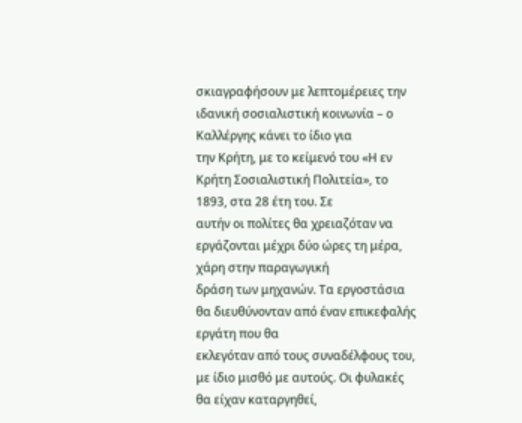σκιαγραφήσουν με λεπτομέρειες την ιδανική σοσιαλιστική κοινωνία – ο Καλλέργης κάνει το ίδιο για
την Κρήτη, με το κείμενό του «Η εν Κρήτη Σοσιαλιστική Πολιτεία», το 1893, στα 28 έτη του. Σε
αυτήν οι πολίτες θα χρειαζόταν να εργάζονται μέχρι δύο ώρες τη μέρα, χάρη στην παραγωγική
δράση των μηχανών. Τα εργοστάσια θα διευθύνονταν από έναν επικεφαλής εργάτη που θα
εκλεγόταν από τους συναδέλφους του, με ίδιο μισθό με αυτούς. Οι φυλακές θα είχαν καταργηθεί,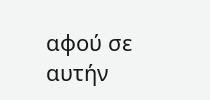αφού σε αυτήν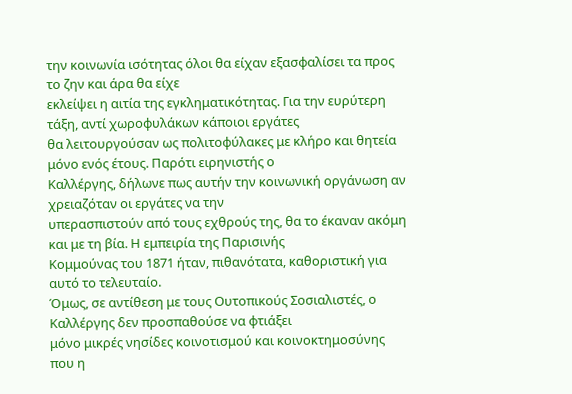την κοινωνία ισότητας όλοι θα είχαν εξασφαλίσει τα προς το ζην και άρα θα είχε
εκλείψει η αιτία της εγκληματικότητας. Για την ευρύτερη τάξη, αντί χωροφυλάκων κάποιοι εργάτες
θα λειτουργούσαν ως πολιτοφύλακες με κλήρο και θητεία μόνο ενός έτους. Παρότι ειρηνιστής ο
Καλλέργης, δήλωνε πως αυτήν την κοινωνική οργάνωση αν χρειαζόταν οι εργάτες να την
υπερασπιστούν από τους εχθρούς της, θα το έκαναν ακόμη και με τη βία. Η εμπειρία της Παρισινής
Κομμούνας του 1871 ήταν, πιθανότατα, καθοριστική για αυτό το τελευταίο.
Όμως, σε αντίθεση με τους Ουτοπικούς Σοσιαλιστές, ο Καλλέργης δεν προσπαθούσε να φτιάξει
μόνο μικρές νησίδες κοινοτισμού και κοινοκτημοσύνης που η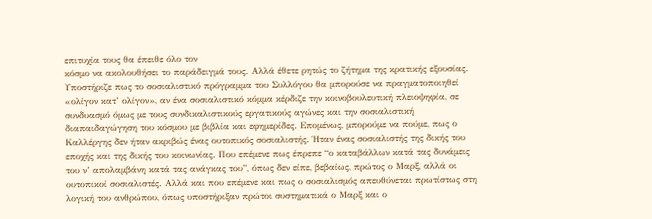επιτυχία τους θα έπειθε όλο τον
κόσμο να ακολουθήσει το παράδειγμά τους. Αλλά έθετε ρητώς το ζήτημα της κρατικής εξουσίας.
Υποστήριζε πως το σοσιαλιστικό πρόγραμμα του Συλλόγου θα μπορούσε να πραγματοποιηθεί
«ολίγον κατ’ ολίγον», αν ένα σοσιαλιστικό κόμμα κέρδιζε την κοινοβουλευτική πλειοψηφία, σε
συνδυασμό όμως με τους συνδικαλιστικούς εργατικούς αγώνες και την σοσιαλιστική
διαπαιδαγώγηση του κόσμου με βιβλία και εφημερίδες. Επομένως, μπορούμε να πούμε, πως ο
Καλλέργης δεν ήταν ακριβώς ένας ουτοπικός σοσιαλιστής. Ήταν ένας σοσιαλιστής της δικής του
εποχής και της δικής του κοινωνίας. Που επέμενε πως έπρεπε “ο καταβάλλων κατά τας δυνάμεις
του ν’ απολαμβάνη κατά τας ανάγκας του”, όπως δεν είπε, βεβαίως, πρώτος ο Μαρξ, αλλά οι
ουτοπικοί σοσιαλιστές. Αλλά και που επέμενε και πως ο σοσιαλισμός απευθύνεται πρωτίστως στη
λογική του ανθρώπου, όπως υποστήριξαν πρώτοι συστηματικά ο Μαρξ και ο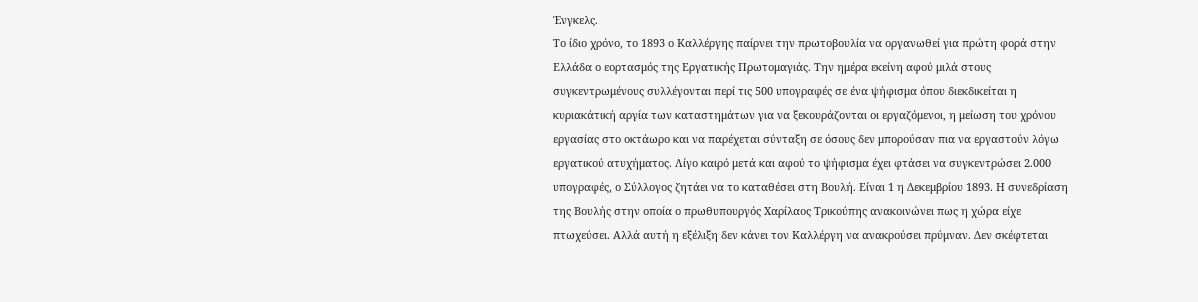Ένγκελς.
Το ίδιο χρόνο, το 1893 ο Καλλέργης παίρνει την πρωτοβουλία να οργανωθεί για πρώτη φορά στην
Ελλάδα ο εορτασμός της Εργατικής Πρωτομαγιάς. Την ημέρα εκείνη αφού μιλά στους
συγκεντρωμένους συλλέγονται περί τις 500 υπογραφές σε ένα ψήφισμα όπου διεκδικείται η
κυριακάτική αργία των καταστημάτων για να ξεκουράζονται οι εργαζόμενοι, η μείωση του χρόνου
εργασίας στο οκτάωρο και να παρέχεται σύνταξη σε όσους δεν μπορούσαν πια να εργαστούν λόγω
εργατικού ατυχήματος. Λίγο καιρό μετά και αφού το ψήφισμα έχει φτάσει να συγκεντρώσει 2.000
υπογραφές, ο Σύλλογος ζητάει να το καταθέσει στη Βουλή. Είναι 1 η Δεκεμβρίου 1893. Η συνεδρίαση
της Βουλής στην οποία ο πρωθυπουργός Χαρίλαος Τρικούπης ανακοινώνει πως η χώρα είχε
πτωχεύσει. Αλλά αυτή η εξέλιξη δεν κάνει τον Καλλέργη να ανακρούσει πρύμναν. Δεν σκέφτεται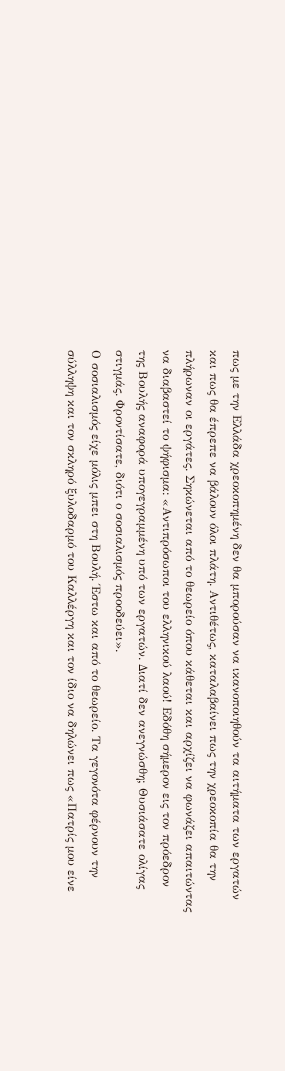πως με την Ελλάδα χρεοκοπημένη δεν θα μπορούσαν να ικανοποιηθούν τα αιτήματα των εργατών
και πως θα έπρεπε να βάλουν όλοι πλάτη. Αντιθέτως, καταλαβαίνει πως την χρεοκοπία θα την
πλήρωναν οι εργάτες. Σηκώνεται από το θεωρείο όπου κάθεται και αρχίζει να φωνάζει απαιτώντας
να διαβαστεί το ψήφισμα: «Αντιπρόσωποι του ελληνικού λαού! Εδόθη σήμερον εις τον πρόεδρον
της Βουλής αναφορά υπογεγραμμένη υπό των εργατών. Διατί δεν ανεγνώσθη; Θυσιάσατε ολίγας
στιγμάς. Φροντίσατε, διότι ο σοσιαλισμός προοδεύει».
Ο σοσιαλισμός είχε μόλις μπει στη Βουλή. Έστω και από το θεωρείο. Τα γεγονότα φέρνουν την
σύλληψη και τον σκληρό ξυλοδαρμό του Καλλέργη και τον ίδιο να δηλώνει πως «Πατρίς μου είνε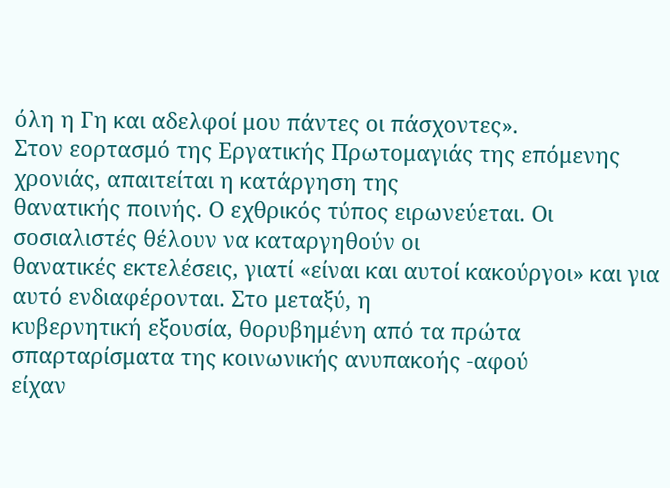όλη η Γη και αδελφοί μου πάντες οι πάσχοντες».
Στον εορτασμό της Εργατικής Πρωτομαγιάς της επόμενης χρονιάς, απαιτείται η κατάργηση της
θανατικής ποινής. Ο εχθρικός τύπος ειρωνεύεται. Οι σοσιαλιστές θέλουν να καταργηθούν οι
θανατικές εκτελέσεις, γιατί «είναι και αυτοί κακούργοι» και για αυτό ενδιαφέρονται. Στο μεταξύ, η
κυβερνητική εξουσία, θορυβημένη από τα πρώτα σπαρταρίσματα της κοινωνικής ανυπακοής -αφού
είχαν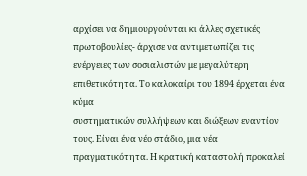αρχίσει να δημιουργούνται κι άλλες σχετικές πρωτοβουλίες- άρχισε να αντιμετωπίζει τις
ενέργειες των σοσιαλιστών με μεγαλύτερη επιθετικότητα. Το καλοκαίρι του 1894 έρχεται ένα κύμα
συστηματικών συλλήψεων και διώξεων εναντίον τους. Είναι ένα νέο στάδιο, μια νέα
πραγματικότητα. Η κρατική καταστολή προκαλεί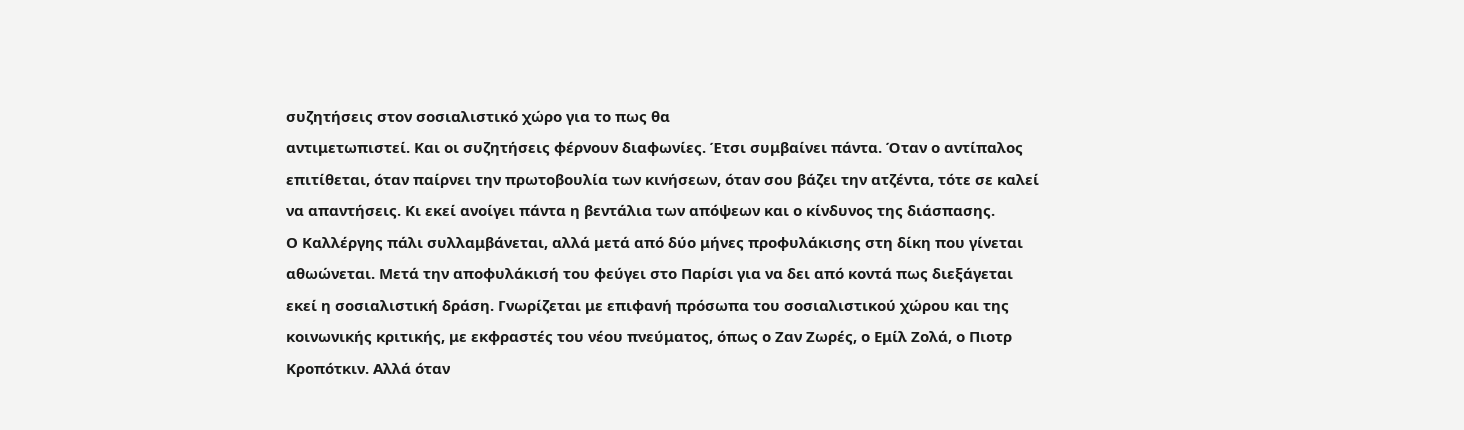συζητήσεις στον σοσιαλιστικό χώρο για το πως θα
αντιμετωπιστεί. Και οι συζητήσεις φέρνουν διαφωνίες. Έτσι συμβαίνει πάντα. Όταν ο αντίπαλος
επιτίθεται, όταν παίρνει την πρωτοβουλία των κινήσεων, όταν σου βάζει την ατζέντα, τότε σε καλεί
να απαντήσεις. Κι εκεί ανοίγει πάντα η βεντάλια των απόψεων και ο κίνδυνος της διάσπασης.
Ο Καλλέργης πάλι συλλαμβάνεται, αλλά μετά από δύο μήνες προφυλάκισης στη δίκη που γίνεται
αθωώνεται. Μετά την αποφυλάκισή του φεύγει στο Παρίσι για να δει από κοντά πως διεξάγεται
εκεί η σοσιαλιστική δράση. Γνωρίζεται με επιφανή πρόσωπα του σοσιαλιστικού χώρου και της
κοινωνικής κριτικής, με εκφραστές του νέου πνεύματος, όπως ο Ζαν Ζωρές, ο Εμίλ Ζολά, ο Πιοτρ
Κροπότκιν. Αλλά όταν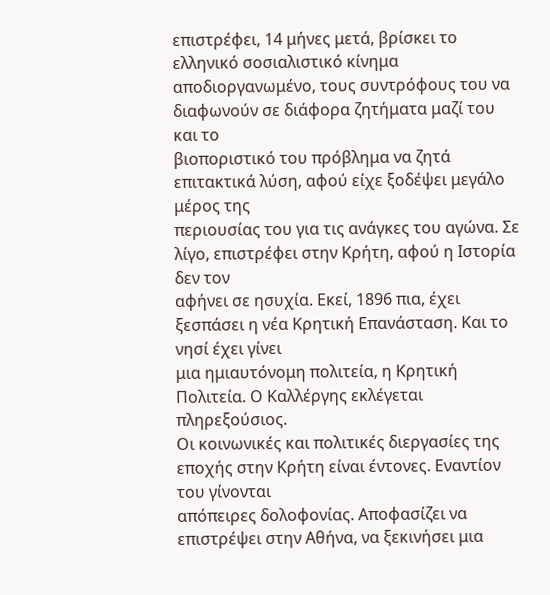επιστρέφει, 14 μήνες μετά, βρίσκει το ελληνικό σοσιαλιστικό κίνημα
αποδιοργανωμένο, τους συντρόφους του να διαφωνούν σε διάφορα ζητήματα μαζί του και το
βιοποριστικό του πρόβλημα να ζητά επιτακτικά λύση, αφού είχε ξοδέψει μεγάλο μέρος της
περιουσίας του για τις ανάγκες του αγώνα. Σε λίγο, επιστρέφει στην Κρήτη, αφού η Ιστορία δεν τον
αφήνει σε ησυχία. Εκεί, 1896 πια, έχει ξεσπάσει η νέα Κρητική Επανάσταση. Και το νησί έχει γίνει
μια ημιαυτόνομη πολιτεία, η Κρητική Πολιτεία. Ο Καλλέργης εκλέγεται πληρεξούσιος.
Οι κοινωνικές και πολιτικές διεργασίες της εποχής στην Κρήτη είναι έντονες. Εναντίον του γίνονται
απόπειρες δολοφονίας. Αποφασίζει να επιστρέψει στην Αθήνα, να ξεκινήσει μια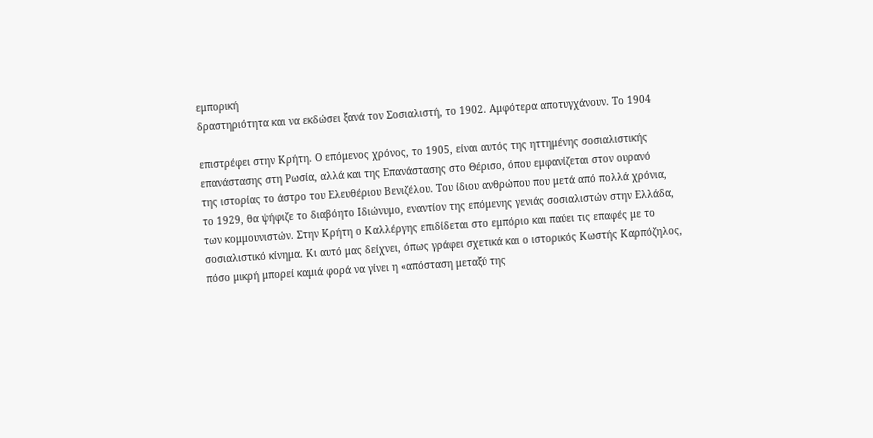εμπορική
δραστηριότητα και να εκδώσει ξανά τον Σοσιαλιστή, το 1902. Αμφότερα αποτυγχάνουν. Το 1904

επιστρέφει στην Κρήτη. Ο επόμενος χρόνος, το 1905, είναι αυτός της ηττημένης σοσιαλιστικής
επανάστασης στη Ρωσία, αλλά και της Επανάστασης στο Θέρισο, όπου εμφανίζεται στον ουρανό
της ιστορίας το άστρο του Ελευθέριου Βενιζέλου. Του ίδιου ανθρώπου που μετά από πολλά χρόνια,
το 1929, θα ψήφιζε το διαβόητο Ιδιώνυμο, εναντίον της επόμενης γενιάς σοσιαλιστών στην Ελλάδα,
των κομμουνιστών. Στην Κρήτη ο Καλλέργης επιδίδεται στο εμπόριο και παύει τις επαφές με το
σοσιαλιστικό κίνημα. Κι αυτό μας δείχνει, όπως γράφει σχετικά και ο ιστορικός Κωστής Καρπόζηλος,
πόσο μικρή μπορεί καμιά φορά να γίνει η «απόσταση μεταξύ της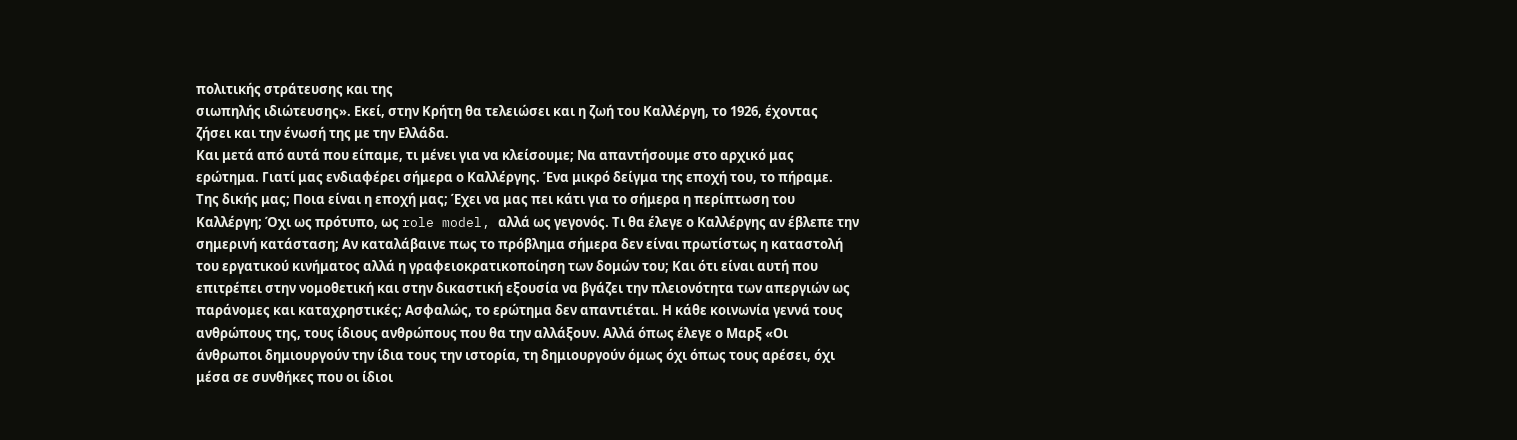πολιτικής στράτευσης και της
σιωπηλής ιδιώτευσης». Εκεί, στην Κρήτη θα τελειώσει και η ζωή του Καλλέργη, το 1926, έχοντας
ζήσει και την ένωσή της με την Ελλάδα.
Και μετά από αυτά που είπαμε, τι μένει για να κλείσουμε; Να απαντήσουμε στο αρχικό μας
ερώτημα. Γιατί μας ενδιαφέρει σήμερα ο Καλλέργης. Ένα μικρό δείγμα της εποχή του, το πήραμε.
Της δικής μας; Ποια είναι η εποχή μας; Έχει να μας πει κάτι για το σήμερα η περίπτωση του
Καλλέργη; Όχι ως πρότυπο, ως role model, αλλά ως γεγονός. Τι θα έλεγε ο Καλλέργης αν έβλεπε την
σημερινή κατάσταση; Αν καταλάβαινε πως το πρόβλημα σήμερα δεν είναι πρωτίστως η καταστολή
του εργατικού κινήματος αλλά η γραφειοκρατικοποίηση των δομών του; Και ότι είναι αυτή που
επιτρέπει στην νομοθετική και στην δικαστική εξουσία να βγάζει την πλειονότητα των απεργιών ως
παράνομες και καταχρηστικές; Ασφαλώς, το ερώτημα δεν απαντιέται. Η κάθε κοινωνία γεννά τους
ανθρώπους της, τους ίδιους ανθρώπους που θα την αλλάξουν. Αλλά όπως έλεγε ο Μαρξ «Οι
άνθρωποι δημιουργούν την ίδια τους την ιστορία, τη δημιουργούν όμως όχι όπως τους αρέσει, όχι
μέσα σε συνθήκες που οι ίδιοι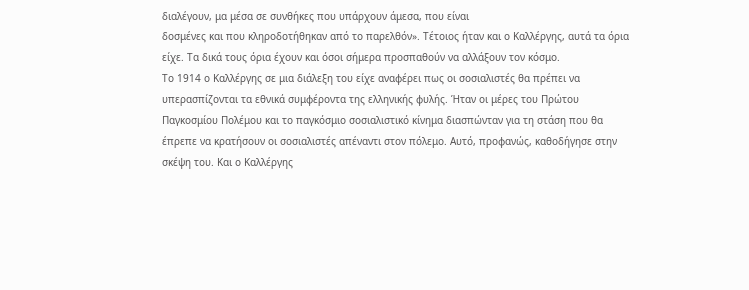διαλέγουν, μα μέσα σε συνθήκες που υπάρχουν άμεσα, που είναι
δοσμένες και που κληροδοτήθηκαν από το παρελθόν». Τέτοιος ήταν και ο Καλλέργης, αυτά τα όρια
είχε. Τα δικά τους όρια έχουν και όσοι σήμερα προσπαθούν να αλλάξουν τον κόσμο.
Το 1914 ο Καλλέργης σε μια διάλεξη του είχε αναφέρει πως οι σοσιαλιστές θα πρέπει να
υπερασπίζονται τα εθνικά συμφέροντα της ελληνικής φυλής. Ήταν οι μέρες του Πρώτου
Παγκοσμίου Πολέμου και το παγκόσμιο σοσιαλιστικό κίνημα διασπώνταν για τη στάση που θα
έπρεπε να κρατήσουν οι σοσιαλιστές απέναντι στον πόλεμο. Αυτό, προφανώς, καθοδήγησε στην
σκέψη του. Και ο Καλλέργης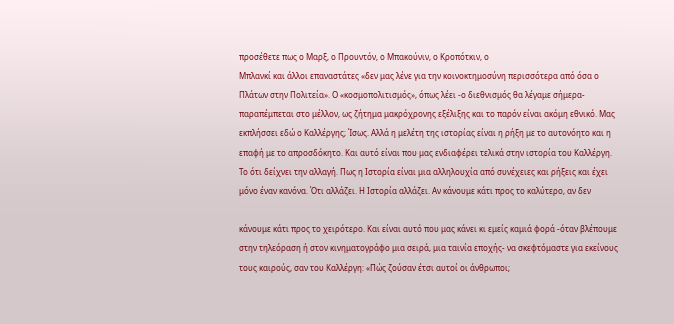προσέθετε πως ο Μαρξ, ο Προυντόν, ο Μπακούνιν, ο Κροπότκιν, ο
Μπλανκί και άλλοι επαναστάτες «δεν μας λένε για την κοινοκτημοσύνη περισσότερα από όσα ο
Πλάτων στην Πολιτεία». Ο «κοσμοπολιτισμός», όπως λέει -ο διεθνισμός θα λέγαμε σήμερα-
παραπέμπεται στο μέλλον, ως ζήτημα μακρόχρονης εξέλιξης και το παρόν είναι ακόμη εθνικό. Μας
εκπλήσσει εδώ ο Καλλέργης; Ίσως. Αλλά η μελέτη της ιστορίας είναι η ρήξη με το αυτονόητο και η
επαφή με το απροσδόκητο. Και αυτό είναι που μας ενδιαφέρει τελικά στην ιστορία του Καλλέργη.
Το ότι δείχνει την αλλαγή. Πως η Ιστορία είναι μια αλληλουχία από συνέχειες και ρήξεις και έχει
μόνο έναν κανόνα. Ότι αλλάζει. Η Ιστορία αλλάζει. Αν κάνουμε κάτι προς το καλύτερο, αν δεν

κάνουμε κάτι προς το χειρότερο. Και είναι αυτό που μας κάνει κι εμείς καμιά φορά -όταν βλέπουμε
στην τηλεόραση ή στον κινηματογράφο μια σειρά, μια ταινία εποχής- να σκεφτόμαστε για εκείνους
τους καιρούς, σαν του Καλλέργη: «Πώς ζούσαν έτσι αυτοί οι άνθρωποι;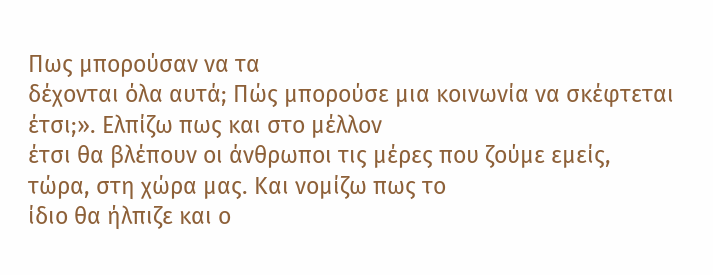Πως μπορούσαν να τα
δέχονται όλα αυτά; Πώς μπορούσε μια κοινωνία να σκέφτεται έτσι;». Ελπίζω πως και στο μέλλον
έτσι θα βλέπουν οι άνθρωποι τις μέρες που ζούμε εμείς, τώρα, στη χώρα μας. Και νομίζω πως το
ίδιο θα ήλπιζε και ο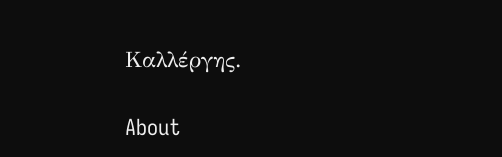Καλλέργης.

About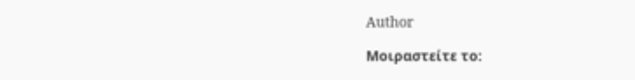Author

Μοιραστείτε το: